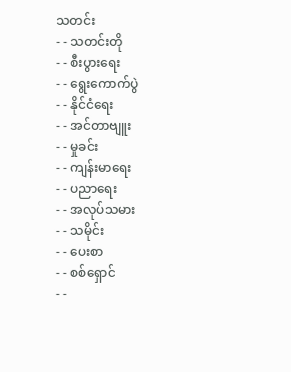သတင်း
- - သတင်းတို
- - စီးပွားရေး
- - ရွေးကောက်ပွဲ
- - နိုင်ငံရေး
- - အင်တာဗျူး
- - မှုခင်း
- - ကျန်းမာရေး
- - ပညာရေး
- - အလုပ်သမား
- - သမိုင်း
- - ပေးစာ
- - စစ်ရှောင်
- -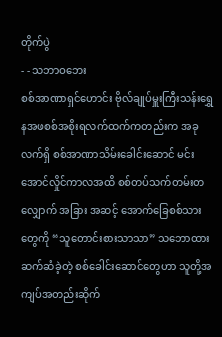တိုက်ပွဲ
- - သဘာဝဘေး
စစ်အာဏာရှင်ဟောင်း ဗိုလ်ချုပ်မှူးကြီးသန်းရွှေ နအဖစစ်အစိုးရလက်ထက်ကတည်းက အခုလက်ရှိ စစ်အာဏာသိမ်းခေါင်းဆောင် မင်းအောင်လှိုင်ကာလအထိ စစ်တပ်သက်တမ်းတလျှောက် အခြား အဆင့် အောက်ခြေစစ်သားတွေကို “သူတောင်းစားသာသာ” သဘောထားဆက်ဆံခဲ့တဲ့ စစ်ခေါင်းဆောင်တွေဟာ သူတို့အကျပ်အတည်းဆိုက်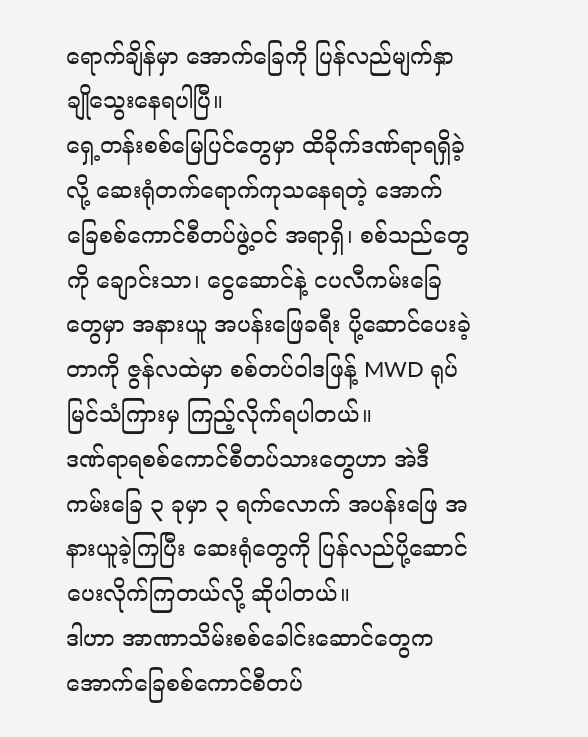ရောက်ချိန်မှာ အောက်ခြေကို ပြန်လည်မျက်နှာချိုသွေးနေရပါပြီ။
ရှေ့တန်းစစ်မြေပြင်တွေမှာ ထိခိုက်ဒဏ်ရာရရှိခဲ့လို့ ဆေးရုံတက်ရောက်ကုသနေရတဲ့ အောက်ခြေစစ်ကောင်စီတပ်ဖွဲ့ဝင် အရာရှိ၊ စစ်သည်တွေကို ချောင်းသာ၊ ငွေဆောင်နဲ့ ငပလီကမ်းခြေတွေမှာ အနားယူ အပန်းဖြေခရီး ပို့ဆောင်ပေးခဲ့တာကို ဇွန်လထဲမှာ စစ်တပ်ဝါဒဖြန့် MWD ရုပ်မြင်သံကြားမှ ကြည့်လိုက်ရပါတယ်။
ဒဏ်ရာရစစ်ကောင်စီတပ်သားတွေဟာ အဲဒီကမ်းခြေ ၃ ခုမှာ ၃ ရက်လောက် အပန်းဖြေ အနားယူခဲ့ကြပြီး ဆေးရုံတွေကို ပြန်လည်ပို့ဆောင်ပေးလိုက်ကြတယ်လို့ ဆိုပါတယ်။
ဒါဟာ အာဏာသိမ်းစစ်ခေါင်းဆောင်တွေက အောက်ခြေစစ်ကောင်စီတပ်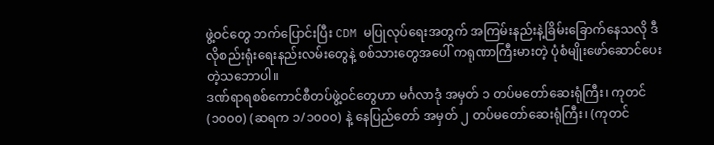ဖွဲ့ဝင်တွေ ဘက်ပြောင်းပြီး CDM မပြုလုပ်ရေးအတွက် အကြမ်းနည်းနဲ့ခြိမ်းခြောက်နေသလို ဒီလိုစည်းရုံးရေးနည်းလမ်းတွေနဲ့ စစ်သားတွေအပေါ် ကရုဏာကြီးမားတဲ့ ပုံစံမျိုးဖော်ဆောင်ပေးတဲ့သဘောပါ။
ဒဏ်ရာရစစ်ကောင်စီတပ်ဖွဲ့ဝင်တွေဟာ မင်္ဂလာဒုံ အမှတ် ၁ တပ်မတော်ဆေးရုံကြီး၊ ကုတင် (၁၀၀၀) (ဆရက ၁/၁၀၀၀) နဲ့ နေပြည်တော် အမှတ် ၂ တပ်မတော်ဆေးရုံကြီး၊ (ကုတင်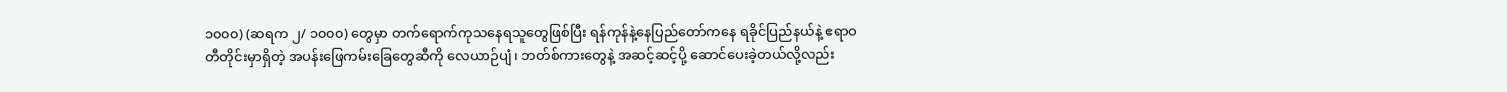၁၀၀၀) (ဆရက ၂/ ၁၀၀၀) တွေမှာ တက်ရောက်ကုသနေရသူတွေဖြစ်ပြီး ရန်ကုန်နဲ့နေပြည်တော်ကနေ ရခိုင်ပြည်နယ်နဲ့ ဧရာဝတီတိုင်းမှာရှိတဲ့ အပန်းဖြေကမ်းခြေတွေဆီကို လေယာဉ်ပျံ၊ ဘတ်စ်ကားတွေနဲ့ အဆင့်ဆင့်ပို့ ဆောင်ပေးခဲ့တယ်လို့လည်း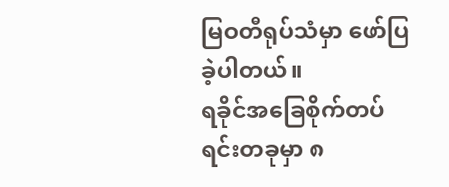မြဝတီရုပ်သံမှာ ဖော်ပြခဲ့ပါတယ်။
ရခိုင်အခြေစိုက်တပ်ရင်းတခုမှာ ၈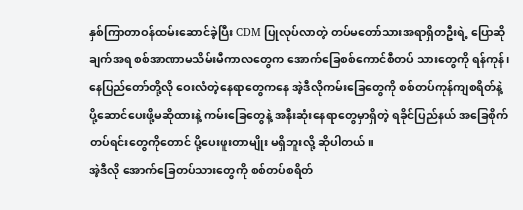နှစ်ကြာတာဝန်ထမ်းဆောင်ခဲ့ပြီး CDM ပြုလုပ်လာတဲ့ တပ်မတော်သားအရာရှိတဦးရဲ့ ပြောဆိုချက်အရ စစ်အာဏာမသိမ်းမီကာလတွေက အောက်ခြေစစ်ကောင်စီတပ် သားတွေကို ရန်ကုန်၊ နေပြည်တော်တို့လို ဝေးလံတဲ့နေရာတွေကနေ အဲ့ဒီလိုကမ်းခြေတွေကို စစ်တပ်ကုန်ကျစရိတ်နဲ့ ပို့ဆောင်ပေးဖို့မဆိုထားနဲ့ ကမ်းခြေတွေနဲ့ အနီးဆုံးနေရာတွေမှာရှိတဲ့ ရခိုင်ပြည်နယ် အခြေစိုက်တပ်ရင်းတွေကိုတောင် ပို့ပေးဖူးတာမျိုး မရှိဘူးလို့ ဆိုပါတယ်။
အဲ့ဒီလို အောက်ခြေတပ်သားတွေကို စစ်တပ်စရိတ်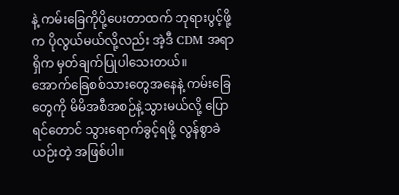နဲ့ ကမ်းခြေကိုပို့ပေးတာထက် ဘုရားပွင့်ဖို့က ပိုလွယ်မယ်လို့လည်း အဲ့ဒီ CDM အရာရှိက မှတ်ချက်ပြုပါသေးတယ်။
အောက်ခြေစစ်သားတွေအနေနဲ့ ကမ်းခြေတွေကို မိမိအစီအစဉ်နဲ့သွားမယ်လို့ ပြောရင်တောင် သွားရောက်ခွင့်ရဖို့ လွန်စွာခဲယဉ်းတဲ့ အဖြစ်ပါ။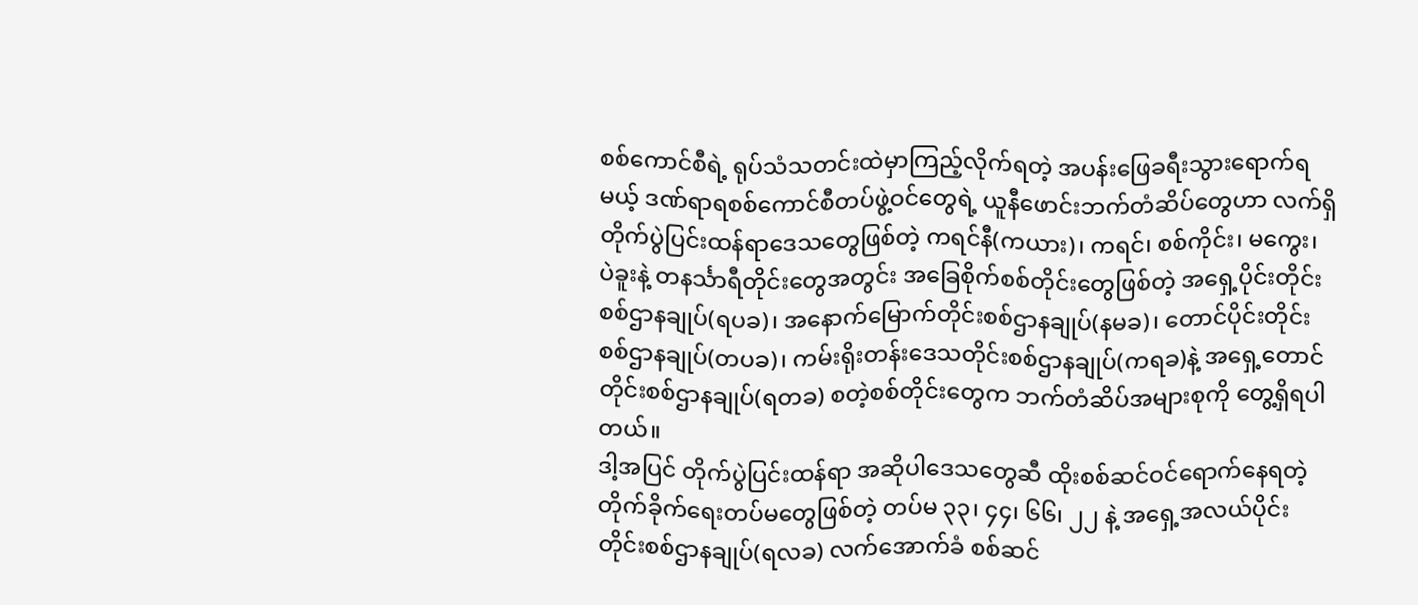စစ်ကောင်စီရဲ့ ရုပ်သံသတင်းထဲမှာကြည့်လိုက်ရတဲ့ အပန်းဖြေခရီးသွားရောက်ရမယ့် ဒဏ်ရာရစစ်ကောင်စီတပ်ဖွဲ့ဝင်တွေရဲ့ ယူနီဖောင်းဘက်တံဆိပ်တွေဟာ လက်ရှိ တိုက်ပွဲပြင်းထန်ရာဒေသတွေဖြစ်တဲ့ ကရင်နီ(ကယား)၊ ကရင်၊ စစ်ကိုင်း၊ မကွေး၊ ပဲခူးနဲ့ တနင်္သာရီတိုင်းတွေအတွင်း အခြေစိုက်စစ်တိုင်းတွေဖြစ်တဲ့ အရှေ့ပိုင်းတိုင်းစစ်ဌာနချုပ်(ရပခ)၊ အနောက်မြောက်တိုင်းစစ်ဌာနချုပ်(နမခ)၊ တောင်ပိုင်းတိုင်းစစ်ဌာနချုပ်(တပခ)၊ ကမ်းရိုးတန်းဒေသတိုင်းစစ်ဌာနချုပ်(ကရခ)နဲ့ အရှေ့တောင်တိုင်းစစ်ဌာနချုပ်(ရတခ) စတဲ့စစ်တိုင်းတွေက ဘက်တံဆိပ်အများစုကို တွေ့ရှိရပါတယ်။
ဒါ့အပြင် တိုက်ပွဲပြင်းထန်ရာ အဆိုပါဒေသတွေဆီ ထိုးစစ်ဆင်ဝင်ရောက်နေရတဲ့ တိုက်ခိုက်ရေးတပ်မတွေဖြစ်တဲ့ တပ်မ ၃၃၊ ၄၄၊ ၆၆၊ ၂၂ နဲ့ အရှေ့အလယ်ပိုင်းတိုင်းစစ်ဌာနချုပ်(ရလခ) လက်အောက်ခံ စစ်ဆင်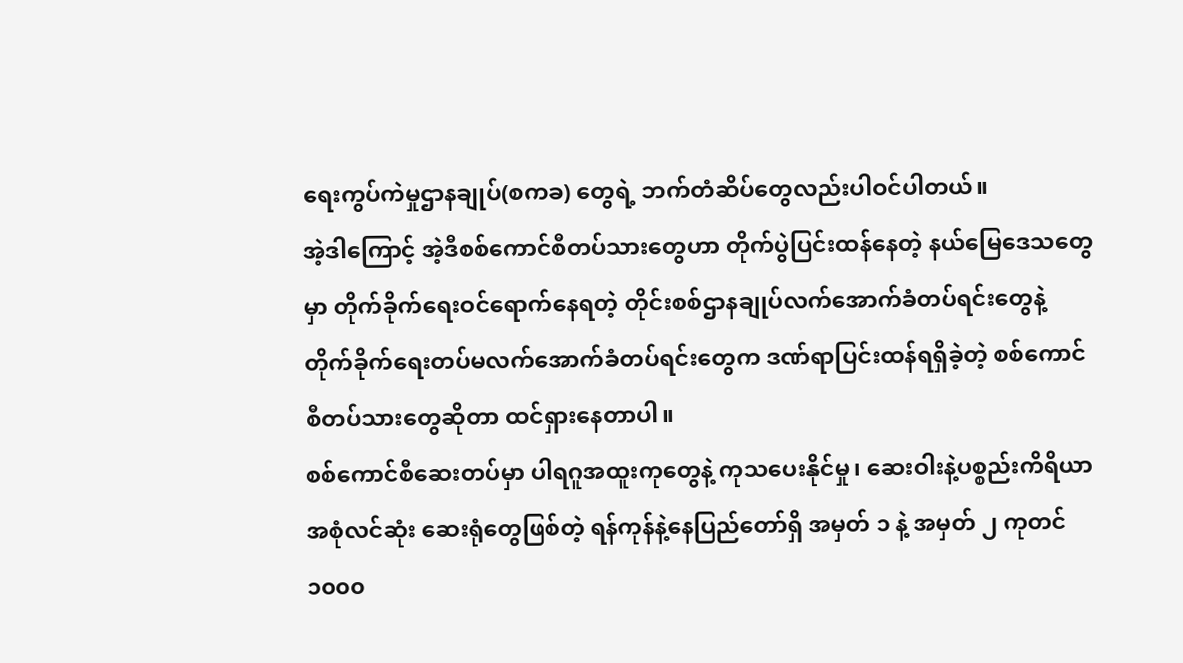ရေးကွပ်ကဲမှုဌာနချုပ်(စကခ) တွေရဲ့ ဘက်တံဆိပ်တွေလည်းပါဝင်ပါတယ်။
အဲ့ဒါကြောင့် အဲ့ဒီစစ်ကောင်စီတပ်သားတွေဟာ တိုက်ပွဲပြင်းထန်နေတဲ့ နယ်မြေဒေသတွေမှာ တိုက်ခိုက်ရေးဝင်ရောက်နေရတဲ့ တိုင်းစစ်ဌာနချုပ်လက်အောက်ခံတပ်ရင်းတွေနဲ့ တိုက်ခိုက်ရေးတပ်မလက်အောက်ခံတပ်ရင်းတွေက ဒဏ်ရာပြင်းထန်ရရှိခဲ့တဲ့ စစ်ကောင်စီတပ်သားတွေဆိုတာ ထင်ရှားနေတာပါ။
စစ်ကောင်စီဆေးတပ်မှာ ပါရဂူအထူးကုတွေနဲ့ ကုသပေးနိုင်မှု၊ ဆေးဝါးနဲ့ပစ္စည်းကိရိယာအစုံလင်ဆုံး ဆေးရုံတွေဖြစ်တဲ့ ရန်ကုန်နဲ့နေပြည်တော်ရှိ အမှတ် ၁ နဲ့ အမှတ် ၂ ကုတင် ၁၀၀၀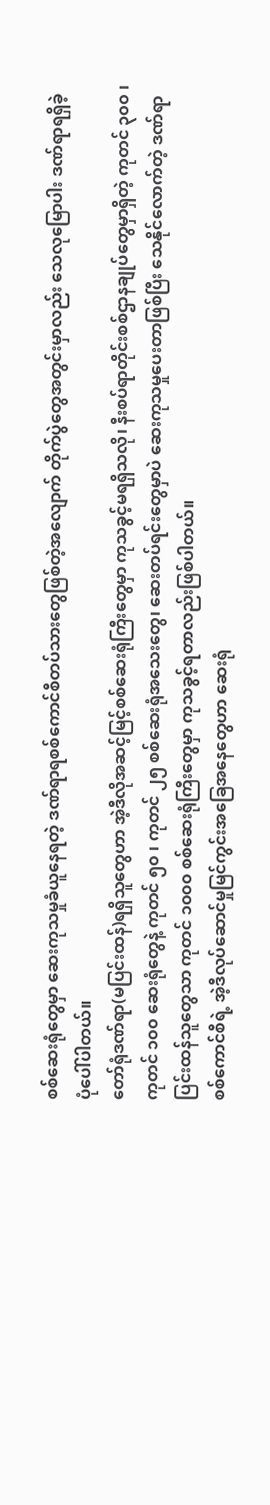စစ်ဆေးရုံတွေမှာ ဆေးကုသမှုခံယူနေရတဲ့ ဒဏ်ရာရစစ်ကောင်စီတပ်သားတွေဖြစ်တဲ့အလျောက် တိုက်ပွဲတွေအတွင်းမှာလည်း သေလုမြောပါး ဒဏ်ရာရရှိခဲ့ပုံပေါ်ပါတယ်။
တော်ရုံဒဏ်ရာ(မပြင်းထန်)ရရှိသူတွေဟာ အဲ့ဒီလိုအဆင့်မြင့်စစ်ဆေးရုံကြီးတွေမှာ ကုသခွင့်မရရှိသလို၊ နီးစပ်ရာတိုင်းစစ်ဌာနချုပ်တွေမှာရှိတဲ့ ကုတင် ၃၀၀ ၊ ကုတင် ၁၀၀ ဆေးရုံတွေနဲ့ ကုတင် ၅၀ ၊ ကုတင် ၂၅ စစ်ဆေးရုံအသေးတွေ၊ ဆေးတပ်ရင်းတွေမှာပဲ ဆေးကုသမှုပေးတာဖြစ်ပြီး သေနိုင်လောက်တဲ့ ဒဏ်ရာပြင်းထန်သူတွေသာ ကုတင် ၁၀၀၀ စစ်ဆေးရုံကြီးတွေမှာ ကုသခွင့်ရတာလည်းဖြစ်ပါတယ်။
စစ်ကောင်စီရဲ့ အဲ့ဒီလုပ်ဆောင်မှုမြင်ကွင်းအခြေအနေတွေဟာ ဆေးရုံ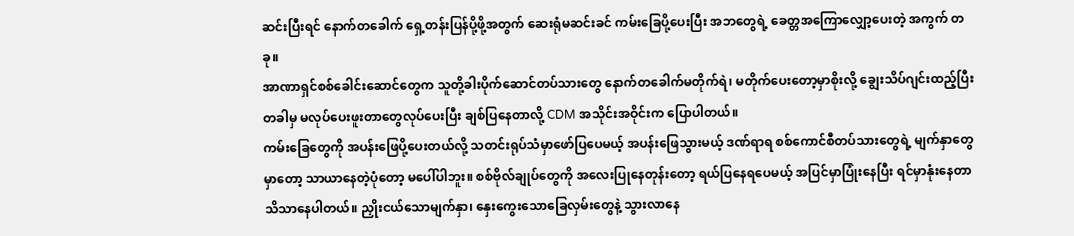ဆင်းပြီးရင် နောက်တခေါက် ရှေ့တန်းပြန်ပို့ဖို့အတွက် ဆေးရုံမဆင်းခင် ကမ်းခြေပို့ပေးပြီး အဘတွေရဲ့ ခေတ္တအကြောလျှော့ပေးတဲ့ အကွက် တခု။
အာဏာရှင်စစ်ခေါင်းဆောင်တွေက သူတို့ခါးပိုက်ဆောင်တပ်သားတွေ နောက်တခေါက်မတိုက်ရဲ၊ မတိုက်ပေးတော့မှာစိုးလို့ ချွေးသိပ်ဂျင်းထည့်ပြီး တခါမှ မလုပ်ပေးဖူးတာတွေလုပ်ပေးပြီး ချစ်ပြနေတာလို့ CDM အသိုင်းအဝိုင်းက ပြောပါတယ်။
ကမ်းခြေတွေကို အပန်းဖြေပို့ပေးတယ်လို့ သတင်းရုပ်သံမှာဖော်ပြပေမယ့် အပန်းဖြေသွားမယ့် ဒဏ်ရာရ စစ်ကောင်စီတပ်သားတွေရဲ့ မျက်နှာတွေမှာတော့ သာယာနေတဲ့ပုံတော့ မပေါ်ပါဘူး။ စစ်ဗိုလ်ချုပ်တွေကို အလေးပြုနေတုန်းတော့ ရယ်ပြနေရပေမယ့် အပြင်မှာပြုံးနေပြီး ရင်မှာနုံးနေတာ သိသာနေပါတယ်။ ညှိုးငယ်သောမျက်နှာ၊ နှေးကွေးသောခြေလှမ်းတွေနဲ့ သွားလာနေ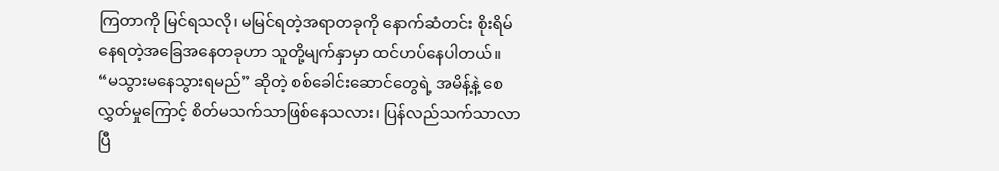ကြတာကို မြင်ရသလို၊ မမြင်ရတဲ့အရာတခုကို နောက်ဆံတင်း စိုးရိမ်နေရတဲ့အခြေအနေတခုဟာ သူတို့မျက်နှာမှာ ထင်ဟပ်နေပါတယ်။
“မသွားမနေသွားရမည်” ဆိုတဲ့ စစ်ခေါင်းဆောင်တွေရဲ့ အမိန့်နဲ့ စေလွှတ်မှုကြောင့် စိတ်မသက်သာဖြစ်နေသလား၊ ပြန်လည်သက်သာလာပြီ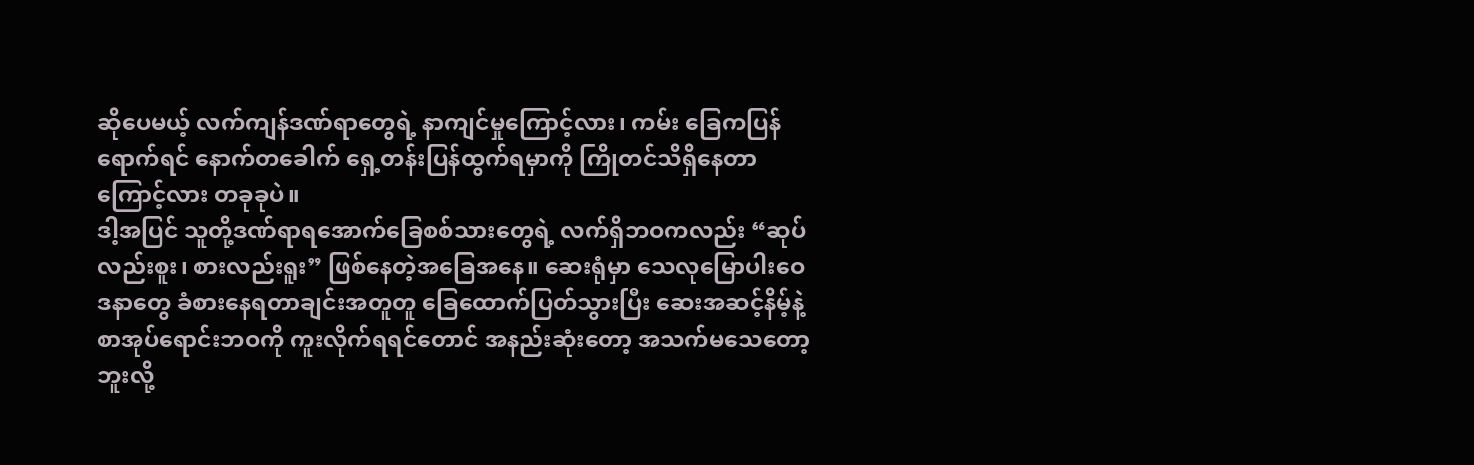ဆိုပေမယ့် လက်ကျန်ဒဏ်ရာတွေရဲ့ နာကျင်မှုကြောင့်လား၊ ကမ်း ခြေကပြန်ရောက်ရင် နောက်တခေါက် ရှေ့တန်းပြန်ထွက်ရမှာကို ကြိုတင်သိရှိနေတာကြောင့်လား တခုခုပဲ။
ဒါ့အပြင် သူတို့ဒဏ်ရာရအောက်ခြေစစ်သားတွေရဲ့ လက်ရှိဘဝကလည်း “ဆုပ်လည်းစူး၊ စားလည်းရူး” ဖြစ်နေတဲ့အခြေအနေ။ ဆေးရုံမှာ သေလုမြောပါးဝေဒနာတွေ ခံစားနေရတာချင်းအတူတူ ခြေထောက်ပြတ်သွားပြီး ဆေးအဆင့်နိမ့်နဲ့ စာအုပ်ရောင်းဘဝကို ကူးလိုက်ရရင်တောင် အနည်းဆုံးတော့ အသက်မသေတော့ဘူးလို့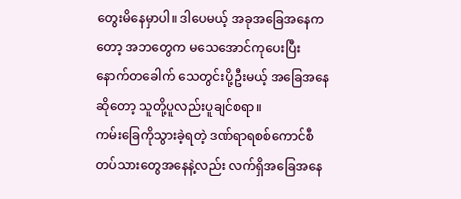တွေးမိနေမှာပါ။ ဒါပေမယ့် အခုအခြေအနေကတော့ အဘတွေက မသေအောင်ကုပေးပြီး နောက်တခေါက် သေတွင်းပို့ဦးမယ့် အခြေအနေဆိုတော့ သူတို့ပူလည်းပူချင်စရာ။
ကမ်းခြေကိုသွားခဲ့ရတဲ့ ဒဏ်ရာရစစ်ကောင်စီတပ်သားတွေအနေနဲ့လည်း လက်ရှိအခြေအနေ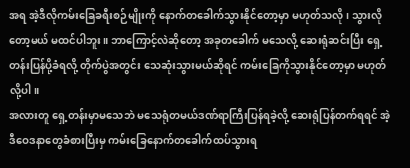အရ အဲ့ဒီလိုကမ်းခြေခရီးစဉ်မျိုးကို နောက်တခေါက်သွားနိုင်တော့မှာ မဟုတ်သလို၊ သွားလိုတော့မယ် မထင်ပါဘူး။ ဘာကြောင့်လဲဆိုတော့ အခုတခေါက် မသေလို့ ဆေးရုံဆင်းပြီး ရှေ့တန်းပြန်ပို့ခံရလို့ တိုက်ပွဲအတွင်း သေဆုံးသွားမယ်ဆိုရင် ကမ်းခြေကိုသွားနိုင်တော့မှာ မဟုတ်လို့ပါ။
အလားတူ ရှေ့တန်းမှာမသေဘဲ မသေရုံတမယ်ဒဏ်ရာကြီးပြန်ရခဲ့လို့ ဆေးရုံပြန်တက်ရရင် အဲ့ဒီဝေဒနာတွေခံစားပြီးမှ ကမ်းခြေနောက်တခေါက်ထပ်သွားရ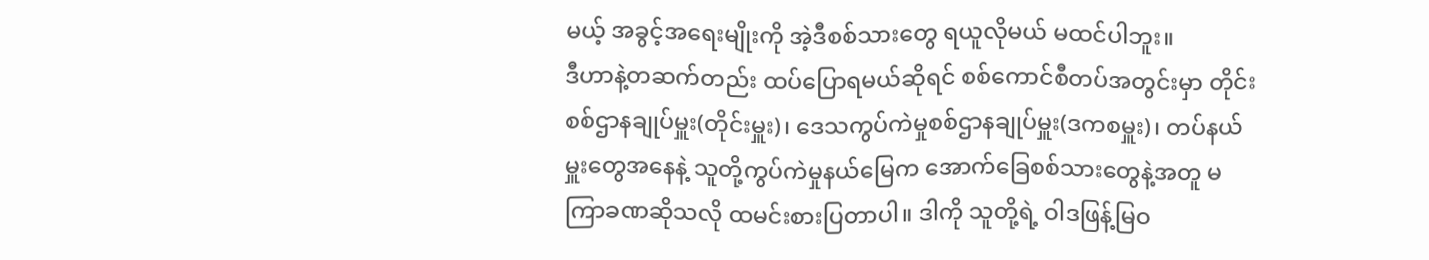မယ့် အခွင့်အရေးမျိုးကို အဲ့ဒီစစ်သားတွေ ရယူလိုမယ် မထင်ပါဘူး။
ဒီဟာနဲ့တဆက်တည်း ထပ်ပြောရမယ်ဆိုရင် စစ်ကောင်စီတပ်အတွင်းမှာ တိုင်းစစ်ဌာနချုပ်မှူး(တိုင်းမှူး)၊ ဒေသကွပ်ကဲမှုစစ်ဌာနချုပ်မှူး(ဒကစမှူး)၊ တပ်နယ်မှူးတွေအနေနဲ့ သူတို့ကွပ်ကဲမှုနယ်မြေက အောက်ခြေစစ်သားတွေနဲ့အတူ မကြာခဏဆိုသလို ထမင်းစားပြတာပါ။ ဒါကို သူတို့ရဲ့ ဝါဒဖြန့်မြဝ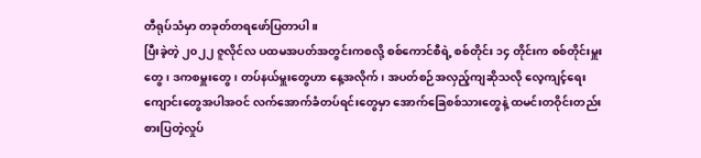တီရုပ်သံမှာ တခုတ်တရဖော်ပြတာပါ။
ပြီးခဲ့တဲ့ ၂၀၂၂ ဇူလိုင်လ ပထမအပတ်အတွင်းကစလို့ စစ်ကောင်စီရဲ့ စစ်တိုင်း ၁၄ တိုင်းက စစ်တိုင်းမှူးတွေ၊ ဒကစမှူးတွေ၊ တပ်နယ်မှူးတွေဟာ နေ့အလိုက်၊ အပတ်စဉ်အလှည့်ကျဆိုသလို လေ့ကျင့်ရေးကျောင်းတွေအပါအဝင် လက်အောက်ခံတပ်ရင်းတွေမှာ အောက်ခြေစစ်သားတွေနဲ့ ထမင်းတဝိုင်းတည်းစားပြတဲ့လှုပ်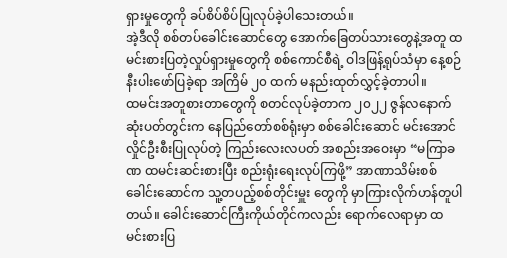ရှားမှုတွေကို ခပ်စိပ်စိပ်ပြုလုပ်ခဲ့ပါသေးတယ်။
အဲ့ဒီလို စစ်တပ်ခေါင်းဆောင်တွေ အောက်ခြေတပ်သားတွေနဲ့အတူ ထမင်းစားပြတဲ့လှုပ်ရှားမှုတွေကို စစ်ကောင်စီရဲ့ ဝါဒဖြန့်ရုပ်သံမှာ နေ့စဉ်နီးပါးဖော်ပြခဲ့ရာ အကြိမ် ၂၀ ထက် မနည်းထုတ်လွှင့်ခဲ့တာပါ။
ထမင်းအတူစားတာတွေကို စတင်လုပ်ခဲ့တာက ၂၀၂၂ ဇွန်လနောက်ဆုံးပတ်တွင်းက နေပြည်တော်စစ်ရုံးမှာ စစ်ခေါင်းဆောင် မင်းအောင်လှိုင်ဦးစီးပြုလုပ်တဲ့ ကြည်းလေးလပတ် အစည်းအဝေးမှာ “မကြာခဏ ထမင်းဆင်းစားပြီး စည်းရုံးရေးလုပ်ကြဖို့” အာဏာသိမ်းစစ်ခေါင်းဆောင်က သူ့တပည့်စစ်တိုင်းမှူး တွေကို မှာကြားလိုက်ဟန်တူပါတယ်။ ခေါင်းဆောင်ကြီးကိုယ်တိုင်ကလည်း ရောက်လေရာမှာ ထမင်းစားပြ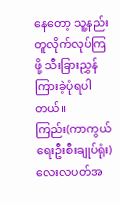နေတော့ သူ့နည်းတူလိုက်လုပ်ကြဖို့ သီးခြားညွှန်ကြားခဲ့ပုံရပါတယ်။
ကြည်း(ကာကွယ်ရေးဦးစီးချုပ်ရုံး)လေးလပတ်အ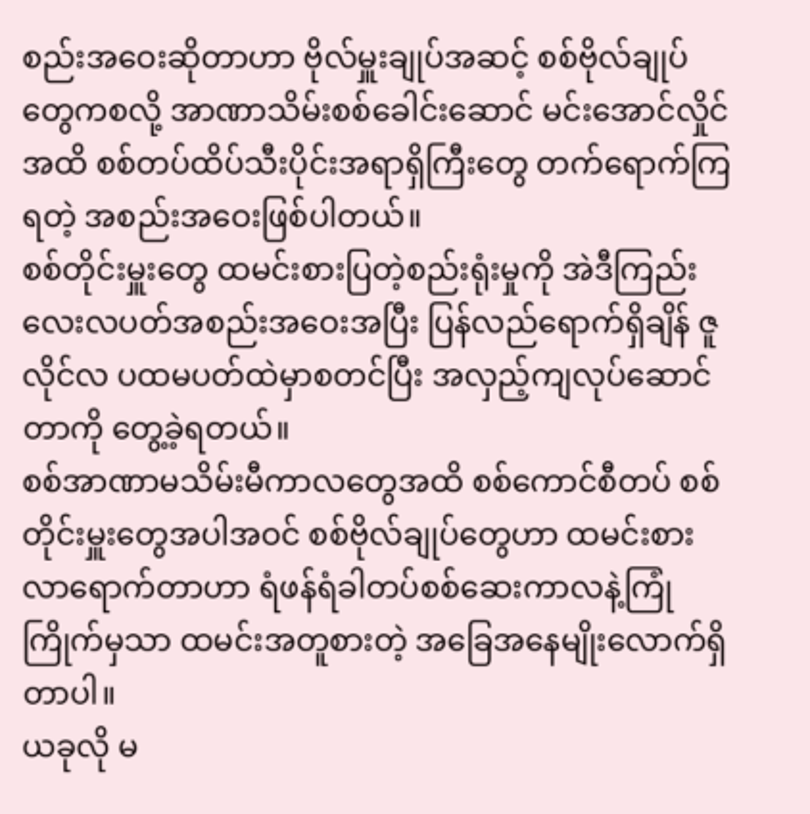စည်းအဝေးဆိုတာဟာ ဗိုလ်မှူးချုပ်အဆင့် စစ်ဗိုလ်ချုပ်တွေကစလို့ အာဏာသိမ်းစစ်ခေါင်းဆောင် မင်းအောင်လှိုင်အထိ စစ်တပ်ထိပ်သီးပိုင်းအရာရှိကြီးတွေ တက်ရောက်ကြရတဲ့ အစည်းအဝေးဖြစ်ပါတယ်။
စစ်တိုင်းမှူးတွေ ထမင်းစားပြတဲ့စည်းရုံးမှုကို အဲဒီကြည်းလေးလပတ်အစည်းအဝေးအပြီး ပြန်လည်ရောက်ရှိချိန် ဇူလိုင်လ ပထမပတ်ထဲမှာစတင်ပြီး အလှည့်ကျလုပ်ဆောင်တာကို တွေ့ခဲ့ရတယ်။
စစ်အာဏာမသိမ်းမီကာလတွေအထိ စစ်ကောင်စီတပ် စစ်တိုင်းမှူးတွေအပါအဝင် စစ်ဗိုလ်ချုပ်တွေဟာ ထမင်းစားလာရောက်တာဟာ ရံဖန်ရံခါတပ်စစ်ဆေးကာလနဲ့ကြုံကြိုက်မှသာ ထမင်းအတူစားတဲ့ အခြေအနေမျိုးလောက်ရှိတာပါ။
ယခုလို မ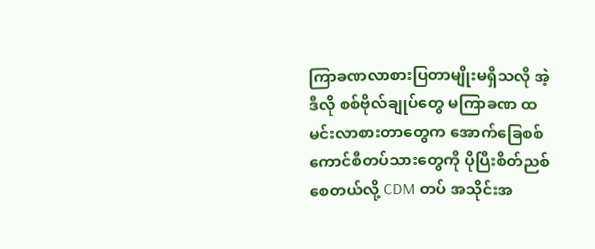ကြာခဏလာစားပြတာမျိုးမရှိသလို အဲ့ဒီလို စစ်ဗိုလ်ချုပ်တွေ မကြာခဏ ထမင်းလာစားတာတွေက အောက်ခြေစစ်ကောင်စီတပ်သားတွေကို ပိုပြီးစိတ်ညစ်စေတယ်လို့ CDM တပ် အသိုင်းအ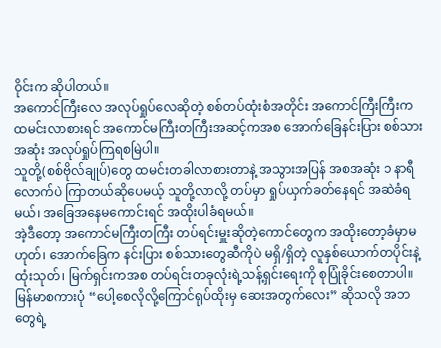ဝိုင်းက ဆိုပါတယ်။
အကောင်ကြီးလေ အလုပ်ရှုပ်လေဆိုတဲ့ စစ်တပ်ထုံးစံအတိုင်း အကောင်ကြီးကြီးက ထမင်းလာစားရင် အကောင်မကြီးတကြီးအဆင့်ကအစ အောက်ခြေနင်းပြား စစ်သားအဆုံး အလုပ်ရှုပ်ကြရစမြဲပါ။
သူတို့(စစ်ဗိုလ်ချုပ်)တွေ ထမင်းတခါလာစားတာနဲ့ အသွားအပြန် အစအဆုံး ၁ နာရီလောက်ပဲ ကြာတယ်ဆိုပေမယ့် သူတို့လာလို့ တပ်မှာ ရှုပ်ယှက်ခတ်နေရင် အဆဲခံရမယ်၊ အခြေအနေမကောင်းရင် အထိုးပါခံရမယ်။
အဲ့ဒီတော့ အကောင်မကြီးတကြီး တပ်ရင်းမှူးဆိုတဲ့ကောင်တွေက အထိုးတော့ခံမှာမဟုတ်၊ အောက်ခြေက နင်းပြား စစ်သားတွေဆီကိုပဲ မရှိ/ရှိတဲ့ လူနှစ်ယောက်တပိုင်းနဲ့ ထုံးသုတ်၊ မြက်ရှင်းကအစ တပ်ရင်းတခုလုံးရဲ့သန့်ရှင်းရေးကို စုပြုံခိုင်းစေတာပါ။
မြန်မာစကားပုံ “ပေါ့စေလိုလို့ကြောင်ရုပ်ထိုးမှ ဆေးအတွက်လေး” ဆိုသလို အဘတွေရဲ့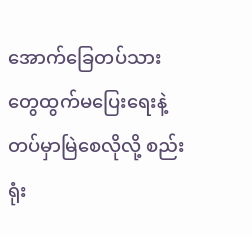အောက်ခြေတပ်သားတွေထွက်မပြေးရေးနဲ့ တပ်မှာမြဲစေလိုလို့ စည်းရုံး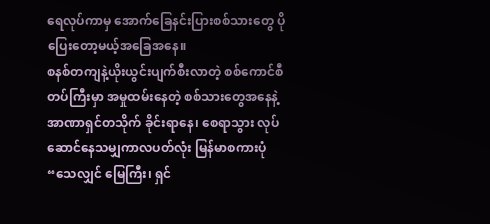ရေလုပ်ကာမှ အောက်ခြေနင်းပြားစစ်သားတွေ ပိုပြေးတော့မယ့်အခြေအနေ။
စနစ်တကျနဲ့ယိုးယွင်းပျက်စီးလာတဲ့ စစ်ကောင်စီတပ်ကြီးမှာ အမှုထမ်းနေတဲ့ စစ်သားတွေအနေနဲ့ အာဏာရှင်တသိုက် ခိုင်းရာနေ၊ စေရာသွား လုပ်ဆောင်နေသမျှကာလပတ်လုံး မြန်မာစကားပုံ “သေလျှင် မြေကြီး၊ ရှင်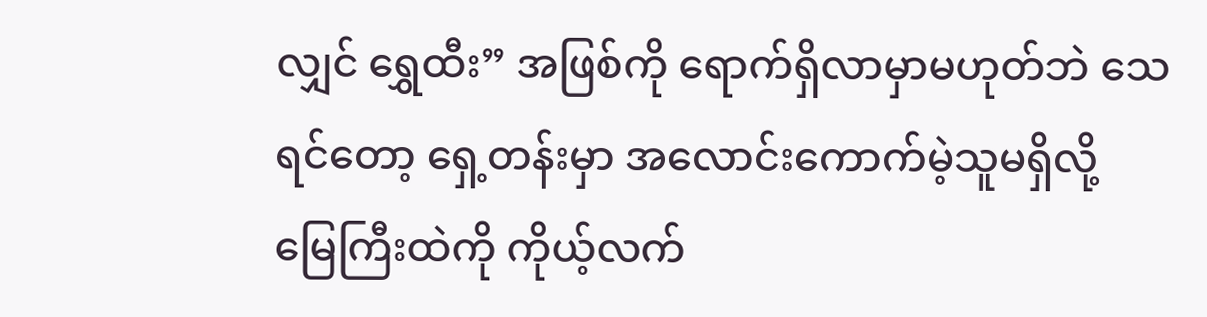လျှင် ရွှေထီး” အဖြစ်ကို ရောက်ရှိလာမှာမဟုတ်ဘဲ သေရင်တော့ ရှေ့တန်းမှာ အလောင်းကောက်မဲ့သူမရှိလို့ မြေကြီးထဲကို ကိုယ့်လက်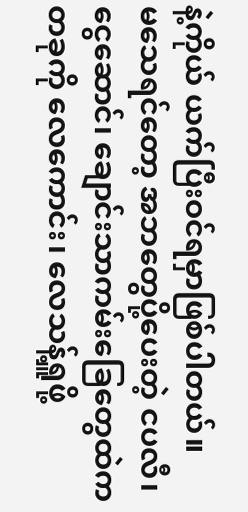နဲ့ကိုယ် ယက်ပြီးဝင်ရမှာဖြစ်ပါတယ်။
မသေရင်တော့ အဘတွေပို့ပေးတဲ့ ငပလီ၊ ငွေဆောင်၊ ချောင်းသာကမ်းခြေတွေထဲက တခုကို လေကောင်း၊ လေသန့်ရှူဖို့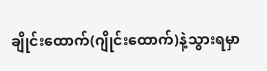ချိုင်းထောက်(ဂျိုင်းထောက်)နဲ့သွားရမှာ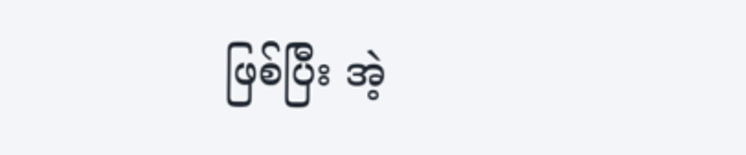ဖြစ်ပြီး အဲ့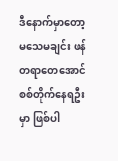ဒီနောက်မှာတော့ မသေမချင်း ဖန်တရာတေအောင် စစ်တိုက်နေရဦးမှာ ဖြစ်ပါ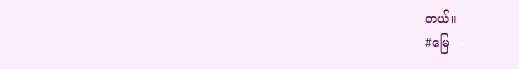တယ်။
#မြေ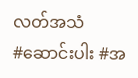လတ်အသံ
#ဆောင်းပါး #အ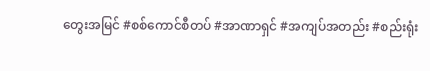တွေးအမြင် #စစ်ကောင်စီတပ် #အာဏာရှင် #အကျပ်အတည်း #စည်းရုံး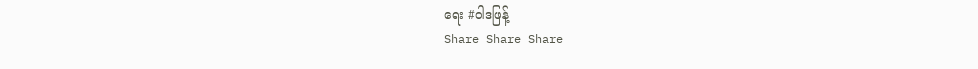ရေး #ဝါဒဖြန့်
Share Share Share